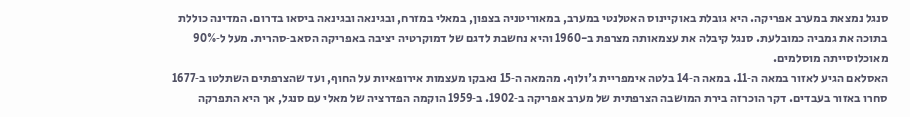סנגל נמצאת במערב אפריקה. היא גובלת באוקיינוס האטלנטי במערב, במאוריטניה בצפון, במאלי במזרח, ובגינאה ובגינאה ביסאו בדרום. המדינה כוללת בתוכה את גמביה כמובלעת. סנגל קיבלה את עצמאותה מצרפת ב-1960 והיא נחשבת לדגם של דמוקרטיה יציבה באפריקה הסאב‑סהרית. מעל ל‑90% מאוכלוסייתה מוסלמים.
האסלאם הגיע לאזור במאה ה‑11. במאה ה‑14 בלטה אימפריית ג'ולוף. מהמאה ה‑15 נאבקו מעצמות אירופאיות על החוף, ועד שהצרפתים השתלטו ב‑1677 סחרו באזור בעבדים. דקר הוכרזה בירת המושבה הצרפתית של מערב אפריקה ב‑1902. ב‑1959 הוקמה הפדרציה של מאלי עם סנגל, אך היא התפרקה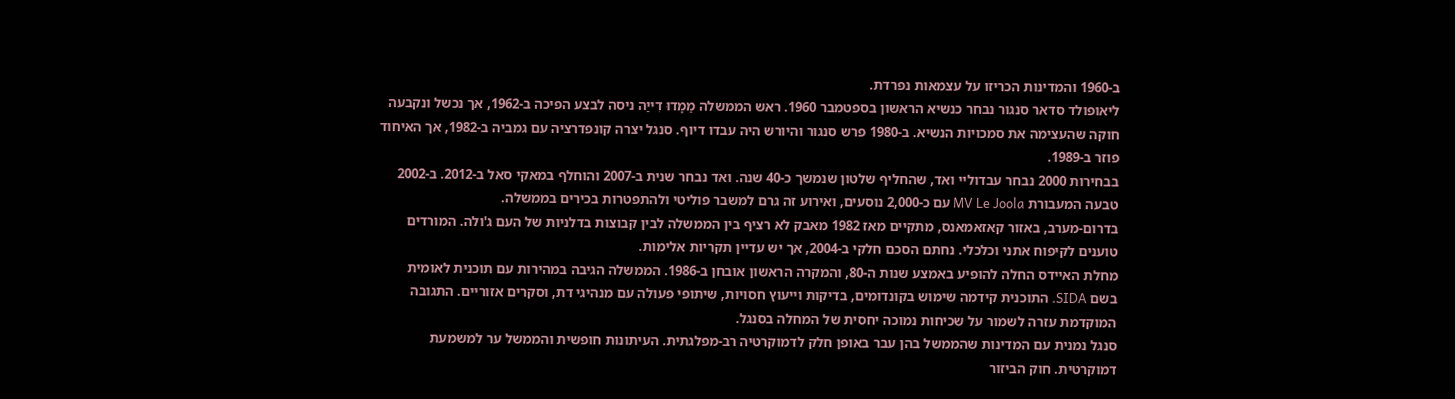ב‑1960 והמדינות הכריזו על עצמאות נפרדת.
ליאופולד סדאר סנגור נבחר כנשיא הראשון בספטמבר 1960. ראש הממשלה מַמָדוּ דִייַה ניסה לבצע הפיכה ב‑1962, אך נכשל ונקבעה חוקה שהעצימה את סמכויות הנשיא. ב‑1980 פרש סנגור והיורש היה עבדו דיוף. סנגל יצרה קונפדרציה עם גמביה ב‑1982, אך האיחוד פוזר ב‑1989.
בבחירות 2000 נבחר עבדוליי ואד, שהחליף שלטון שנמשך כ‑40 שנה. ואד נבחר שנית ב‑2007 והוחלף במאקי סאל ב‑2012. ב‑2002 טבעה המעבורת MV Le Joola עם כ‑2,000 נוסעים, ואירוע זה גרם למשבר פוליטי ולהתפטרות בכירים בממשלה.
בדרום‑מערב, באזור קאזאמאנס, מתקיים מאז 1982 מאבק לא רציף בין הממשלה לבין קבוצות בדלניות של העם ג'ולה. המורדים טוענים לקיפוח אתני וכלכלי. נחתם הסכם חלקי ב‑2004, אך יש עדיין תקריות אלימות.
מחלת האיידס החלה להופיע באמצע שנות ה‑80, והמקרה הראשון אובחן ב‑1986. הממשלה הגיבה במהירות עם תוכנית לאומית בשם SIDA. התוכנית קידמה שימוש בקונדומים, בדיקות וייעוץ חסויות, שיתופי פעולה עם מנהיגי דת, וסקרים אזוריים. התגובה המוקדמת עזרה לשמור על שכיחות נמוכה יחסית של המחלה בסנגל.
סנגל נמנית עם המדינות שהממשל בהן עבר באופן חלק לדמוקרטיה רב‑מפלגתית. העיתונות חופשית והממשל ער למשמעת דמוקרטית. חוק הביזור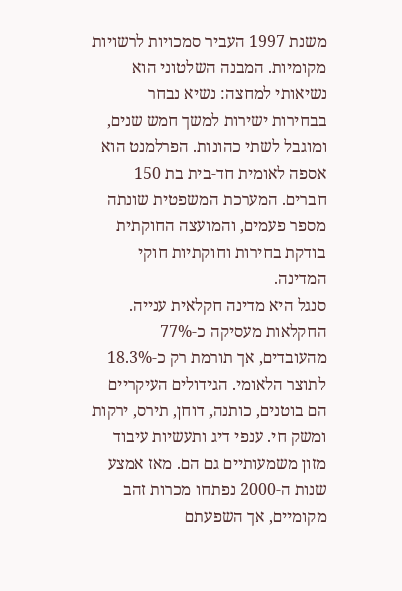משנת 1997 העביר סמכויות לרשויות מקומיות. המבנה השלטוני הוא נשיאותי למחצה: נשיא נבחר בבחירות ישירות למשך חמש שנים, ומוגבל לשתי כהונות. הפרלמנט הוא אספה לאומית חד‑בית בת 150 חברים. המערכת המשפטית שונתה מספר פעמים, והמועצה החוקתית בודקת בחירות וחוקתיות חוקי המדינה.
סנגל היא מדינה חקלאית ענייה. החקלאות מעסיקה כ‑77% מהעובדים, אך תורמת רק כ‑18.3% לתוצר הלאומי. הגידולים העיקריים הם בוטנים, כותנה, דוחן, תירס, ירקות ומשק חי. ענפי דיג ותעשיות עיבוד מזון משמעותיים גם הם. מאז אמצע שנות ה‑2000 נפתחו מכרות זהב מקומיים, אך השפעתם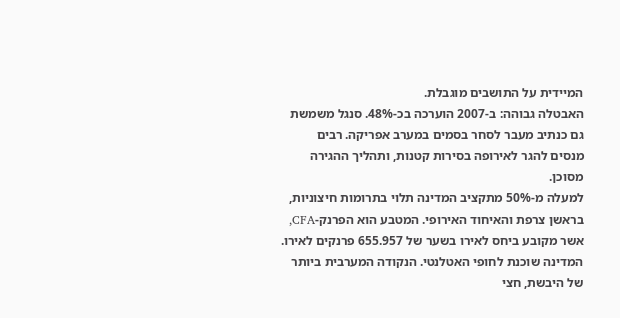המיידית על התושבים מוגבלת.
האבטלה גבוהה: ב‑2007 הוערכה בכ‑48%. סנגל משמשת גם כנתיב מעבר לסחר בסמים במערב אפריקה. רבים מנסים להגר לאירופה בסירות קטנות, ותהליך ההגירה מסוכן.
למעלה מ‑50% מתקציב המדינה תלוי בתרומות חיצוניות, בראשן צרפת והאיחוד האירופי. המטבע הוא הפרנק‑CFA, אשר מקובע ביחס לאירו בשער של 655.957 פרנקים לאירו.
המדינה שוכנת לחופי האטלנטי. הנקודה המערבית ביותר של היבשת, חצי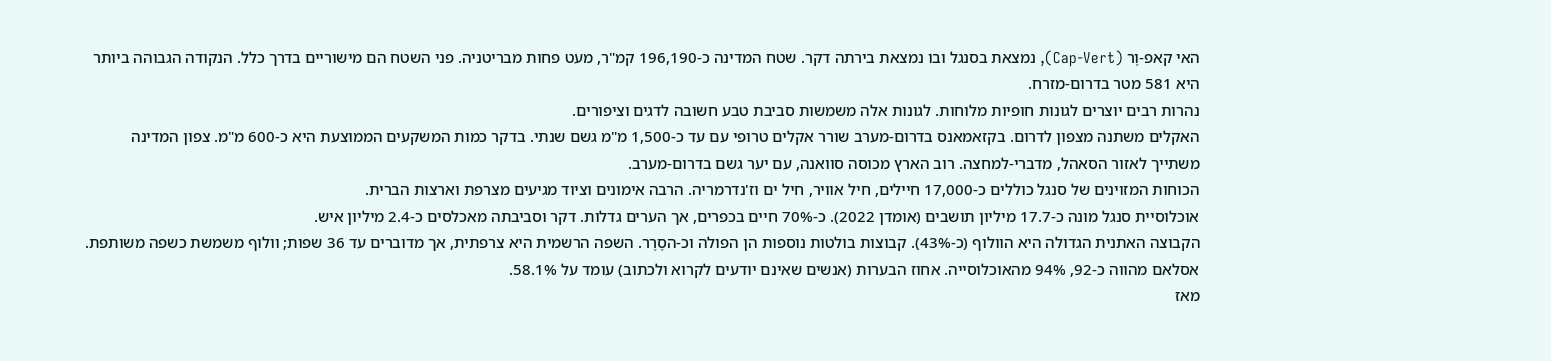האי קאפ‑וֶר (Cap‑Vert), נמצאת בסנגל ובו נמצאת בירתה דקר. שטח המדינה כ‑196,190 קמ"ר, מעט פחות מבריטניה. פני השטח הם מישוריים בדרך כלל. הנקודה הגבוהה ביותר היא 581 מטר בדרום‑מזרח.
נהרות רבים יוצרים לגונות חופיות מלוחות. לגונות אלה משמשות סביבת טבע חשובה לדגים וציפורים.
האקלים משתנה מצפון לדרום. בקזאמאנס בדרום‑מערב שורר אקלים טרופי עם עד כ‑1,500 מ"מ גשם שנתי. בדקר כמות המשקעים הממוצעת היא כ‑600 מ"מ. צפון המדינה משתייך לאזור הסאהל, מדברי‑למחצה. רוב הארץ מכוסה סוואנה, עם יער גשם בדרום‑מערב.
הכוחות המזוינים של סנגל כוללים כ‑17,000 חיילים, חיל אוויר, חיל ים וז'נדרמריה. הרבה אימונים וציוד מגיעים מצרפת וארצות הברית.
אוכלוסיית סנגל מונה כ‑17.7 מיליון תושבים (אומדן 2022). כ‑70% חיים בכפרים, אך הערים גדלות. דקר וסביבתה מאכלסים כ‑2.4 מיליון איש.
הקבוצה האתנית הגדולה היא הוולוף (כ‑43%). קבוצות בולטות נוספות הן הפולה וכ‑הסֶרֶר. השפה הרשמית היא צרפתית, אך מדוברים עד 36 שפות; וולוף משמשת כשפה משותפת. אסלאם מהווה כ‑92, 94% מהאוכלוסייה. אחוז הבערות (אנשים שאינם יודעים לקרוא ולכתוב) עומד על 58.1%.
מאז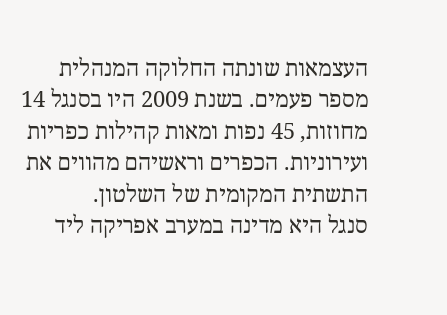העצמאות שונתה החלוקה המנהלית מספר פעמים. בשנת 2009 היו בסנגל 14 מחוזות, 45 נפות ומאות קהילות כפריות ועירוניות. הכפרים וראשיהם מהווים את התשתית המקומית של השלטון.
סנגל היא מדינה במערב אפריקה ליד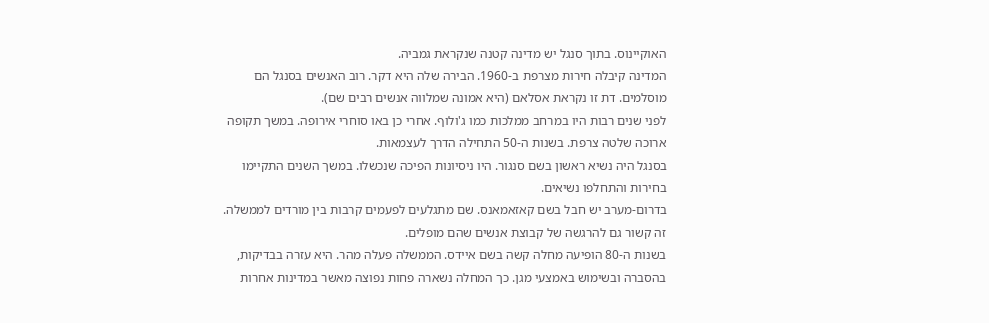האוקיינוס. בתוך סנגל יש מדינה קטנה שנקראת גמביה.
המדינה קיבלה חירות מצרפת ב‑1960. הבירה שלה היא דקר. רוב האנשים בסנגל הם מוסלמים. דת זו נקראת אסלאם (היא אמונה שמלווה אנשים רבים שם).
לפני שנים רבות היו במרחב ממלכות כמו ג'ולוף. אחרי כן באו סוחרי אירופה. במשך תקופה ארוכה שלטה צרפת. בשנות ה‑50 התחילה הדרך לעצמאות.
בסנגל היה נשיא ראשון בשם סנגור. היו ניסיונות הפיכה שנכשלו. במשך השנים התקיימו בחירות והתחלפו נשיאים.
בדרום‑מערב יש חבל בשם קאזאמאנס. שם מתגלעים לפעמים קרבות בין מורדים לממשלה. זה קשור גם להרגשה של קבוצת אנשים שהם מופלים.
בשנות ה‑80 הופיעה מחלה קשה בשם איידס. הממשלה פעלה מהר. היא עזרה בבדיקות, בהסברה ובשימוש באמצעי מגן. כך המחלה נשארה פחות נפוצה מאשר במדינות אחרות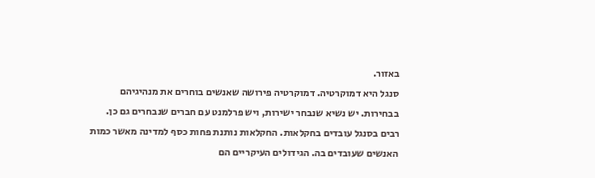באזור.
סנגל היא דמוקרטיה. דמוקרטיה פירושה שאנשים בוחרים את מנהיגיהם בבחירות. יש נשיא שנבחר ישירות, ויש פרלמנט עם חברים שנבחרים גם כן.
רבים בסנגל עובדים בחקלאות. החקלאות נותנת פחות כסף למדינה מאשר כמות האנשים שעובדים בה. הגידולים העיקריים הם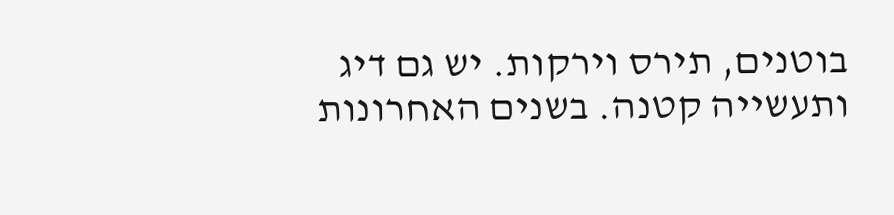בוטנים, תירס וירקות. יש גם דיג ותעשייה קטנה. בשנים האחרונות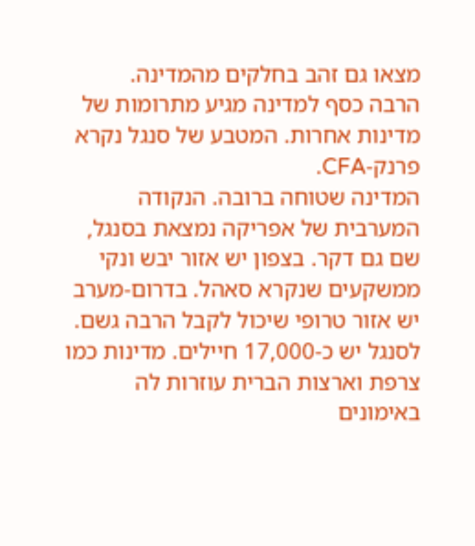מצאו גם זהב בחלקים מהמדינה.
הרבה כסף למדינה מגיע מתרומות של מדינות אחרות. המטבע של סנגל נקרא פרנק‑CFA.
המדינה שטוחה ברובה. הנקודה המערבית של אפריקה נמצאת בסנגל, שם גם דקר. בצפון יש אזור יבש ונקי ממשקעים שנקרא סאהל. בדרום‑מערב יש אזור טרופי שיכול לקבל הרבה גשם.
לסנגל יש כ‑17,000 חיילים. מדינות כמו צרפת וארצות הברית עוזרות לה באימונים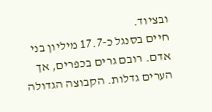ובציוד.
חיים בסנגל כ‑17.7 מיליון בני אדם. רובם גרים בכפרים, אך הערים גדלות. הקבוצה הגדולה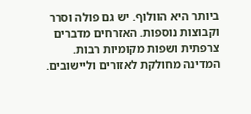ביותר היא הוולוף. יש גם פולה וסרר וקבוצות נוספות. האזרחים מדברים צרפתית ושפות מקומיות רבות.
המדינה מחולקת לאזורים וליישובים.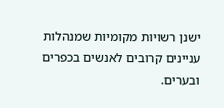ישנן רשויות מקומיות שמנהלות עניינים קרובים לאנשים בכפרים ובערים.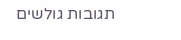תגובות גולשים